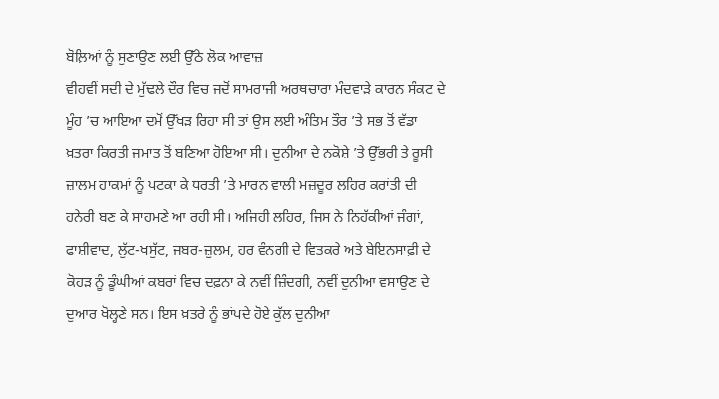ਬੋਲ਼ਿਆਂ ਨੂੰ ਸੁਣਾਉਣ ਲਈ ਉੱਠੇ ਲੋਕ ਆਵਾਜ਼
ਵੀਹਵੀਂ ਸਦੀ ਦੇ ਮੁੱਢਲੇ ਦੌਰ ਵਿਚ ਜਦੋਂ ਸਾਮਰਾਜੀ ਅਰਥਚਾਰਾ ਮੰਦਵਾੜੇ ਕਾਰਨ ਸੰਕਟ ਦੇ ਮੂੰਹ ’ਚ ਆਇਆ ਦਮੋਂ ਉੱਖੜ ਰਿਹਾ ਸੀ ਤਾਂ ਉਸ ਲਈ ਅੰਤਿਮ ਤੌਰ ’ਤੇ ਸਭ ਤੋਂ ਵੱਡਾ ਖ਼ਤਰਾ ਕਿਰਤੀ ਜਮਾਤ ਤੋਂ ਬਣਿਆ ਹੋਇਆ ਸੀ। ਦੁਨੀਆ ਦੇ ਨਕੋਸ਼ੇ ’ਤੇ ਉੱਭਰੀ ਤੇ ਰੂਸੀ ਜ਼ਾਲਮ ਹਾਕਮਾਂ ਨੂੰ ਪਟਕਾ ਕੇ ਧਰਤੀ ’ਤੇ ਮਾਰਨ ਵਾਲੀ ਮਜ਼ਦੂਰ ਲਹਿਰ ਕਰਾਂਤੀ ਦੀ ਹਨੇਰੀ ਬਣ ਕੇ ਸਾਹਮਣੇ ਆ ਰਹੀ ਸੀ। ਅਜਿਹੀ ਲਹਿਰ, ਜਿਸ ਨੇ ਨਿਹੱਕੀਆਂ ਜੰਗਾਂ, ਫਾਸ਼ੀਵਾਦ, ਲੁੱਟ-ਖਸੁੱਟ, ਜਬਰ-ਜ਼ੁਲਮ, ਹਰ ਵੰਨਗੀ ਦੇ ਵਿਤਕਰੇ ਅਤੇ ਬੇਇਨਸਾਫ਼ੀ ਦੇ ਕੋਹੜ ਨੂੰ ਡੂੰਘੀਆਂ ਕਬਰਾਂ ਵਿਚ ਦਫ਼ਨਾ ਕੇ ਨਵੀਂ ਜ਼ਿੰਦਗੀ, ਨਵੀਂ ਦੁਨੀਆ ਵਸਾਉਣ ਦੇ ਦੁਆਰ ਖੋਲ੍ਹਣੇ ਸਨ। ਇਸ ਖ਼ਤਰੇ ਨੂੰ ਭਾਂਪਦੇ ਹੋਏ ਕੁੱਲ ਦੁਨੀਆ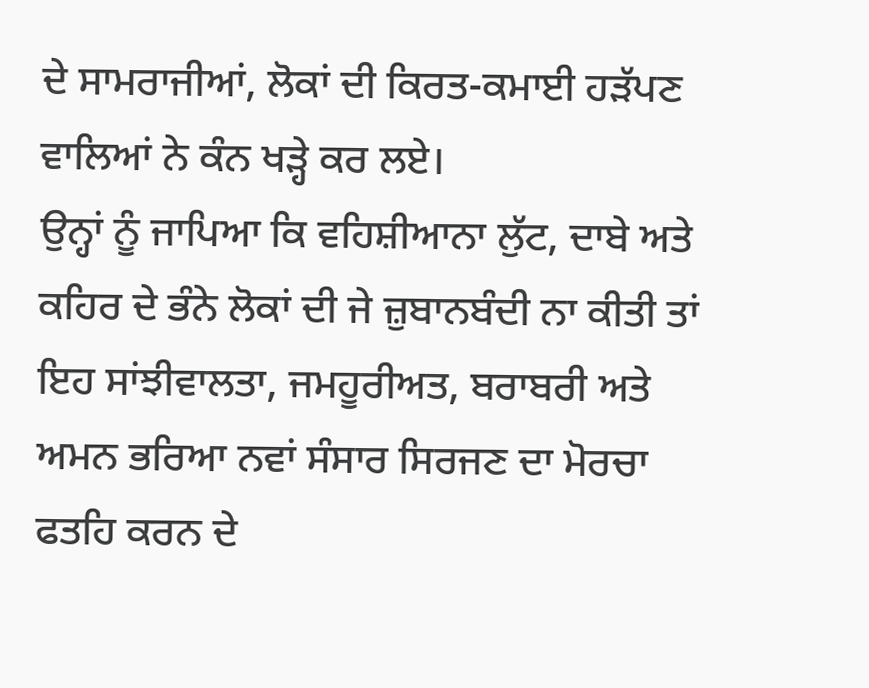ਦੇ ਸਾਮਰਾਜੀਆਂ, ਲੋਕਾਂ ਦੀ ਕਿਰਤ-ਕਮਾਈ ਹੜੱਪਣ ਵਾਲਿਆਂ ਨੇ ਕੰਨ ਖੜ੍ਹੇ ਕਰ ਲਏ।
ਉਨ੍ਹਾਂ ਨੂੰ ਜਾਪਿਆ ਕਿ ਵਹਿਸ਼ੀਆਨਾ ਲੁੱਟ, ਦਾਬੇ ਅਤੇ ਕਹਿਰ ਦੇ ਭੰਨੇ ਲੋਕਾਂ ਦੀ ਜੇ ਜ਼ੁਬਾਨਬੰਦੀ ਨਾ ਕੀਤੀ ਤਾਂ ਇਹ ਸਾਂਝੀਵਾਲਤਾ, ਜਮਹੂਰੀਅਤ, ਬਰਾਬਰੀ ਅਤੇ ਅਮਨ ਭਰਿਆ ਨਵਾਂ ਸੰਸਾਰ ਸਿਰਜਣ ਦਾ ਮੋਰਚਾ ਫਤਹਿ ਕਰਨ ਦੇ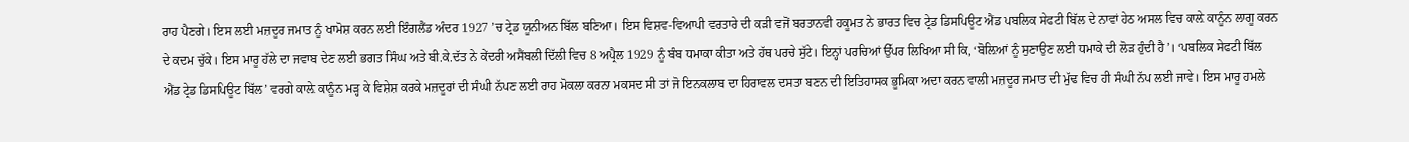ਰਾਹ ਪੈਣਗੇ। ਇਸ ਲਈ ਮਜ਼ਦੂਰ ਜਮਾਤ ਨੂੰ ਖਾਮੋਸ਼ ਕਰਨ ਲਈ ਇੰਗਲੈਂਡ ਅੰਦਰ 1927 ’ਚ ਟ੍ਰੇਡ ਯੂਨੀਅਨ ਬਿੱਲ ਬਣਿਆ। ਇਸ ਵਿਸ਼ਵ-ਵਿਆਪੀ ਵਰਤਾਰੇ ਦੀ ਕੜੀ ਵਜੋਂ ਬਰਤਾਨਵੀ ਹਕੂਮਤ ਨੇ ਭਾਰਤ ਵਿਚ ਟ੍ਰੇਡ ਡਿਸਪਿਊਟ ਐਂਡ ਪਬਲਿਕ ਸੇਫਟੀ ਬਿੱਲ ਦੇ ਨਾਵਾਂ ਹੇਠ ਅਸਲ ਵਿਚ ਕਾਲ਼ੇ ਕਾਨੂੰਨ ਲਾਗੂ ਕਰਨ ਦੇ ਕਦਮ ਚੁੱਕੇ। ਇਸ ਮਾਰੂ ਹੱਲੇ ਦਾ ਜਵਾਬ ਦੇਣ ਲਈ ਭਗਤ ਸਿੰਘ ਅਤੇ ਬੀ.ਕੇ.ਦੱਤ ਨੇ ਕੇਂਦਰੀ ਅਸੈਂਬਲੀ ਦਿੱਲੀ ਵਿਚ 8 ਅਪ੍ਰੈਲ 1929 ਨੂੰ ਬੰਬ ਧਮਾਕਾ ਕੀਤਾ ਅਤੇ ਹੱਥ ਪਰਚੇ ਸੁੱਟੇ। ਇਨ੍ਹਾਂ ਪਰਚਿਆਂ ਉੱਪਰ ਲਿਖਿਆ ਸੀ ਕਿ, ‘ਬੋਲ਼ਿਆਂ ਨੂੰ ਸੁਣਾਉਣ ਲਈ ਧਮਾਕੇ ਦੀ ਲੋੜ ਹੁੰਦੀ ਹੈ’। ‘ਪਬਲਿਕ ਸੇਫਟੀ ਬਿੱਲ ਐਂਡ ਟ੍ਰੇਡ ਡਿਸਪਿਊਟ ਬਿੱਲ’ ਵਰਗੇ ਕਾਲ਼ੇ ਕਾਨੂੰਨ ਮੜ੍ਹ ਕੇ ਵਿਸ਼ੇਸ਼ ਕਰਕੇ ਮਜ਼ਦੂਰਾਂ ਦੀ ਸੰਘੀ ਨੱਪਣ ਲਈ ਰਾਹ ਮੋਕਲਾ ਕਰਨਾ ਮਕਸਦ ਸੀ ਤਾਂ ਜੋ ਇਨਕਲਾਬ ਦਾ ਹਿਰਾਵਲ ਦਸਤਾ ਬਣਨ ਦੀ ਇਤਿਹਾਸਕ ਭੂਮਿਕਾ ਅਦਾ ਕਰਨ ਵਾਲੀ ਮਜ਼ਦੂਰ ਜਮਾਤ ਦੀ ਮੁੱਢ ਵਿਚ ਹੀ ਸੰਘੀ ਨੱਪ ਲਈ ਜਾਵੇ। ਇਸ ਮਾਰੂ ਹਮਲੇ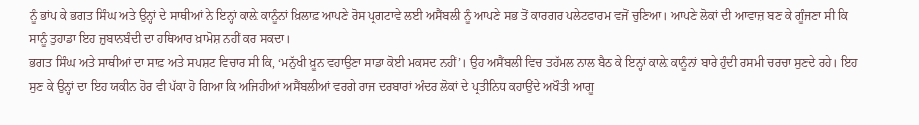ਨੂੰ ਭਾਂਪ ਕੇ ਭਗਤ ਸਿੰਘ ਅਤੇ ਉਨ੍ਹਾਂ ਦੇ ਸਾਥੀਆਂ ਨੇ ਇਨ੍ਹਾਂ ਕਾਲ਼ੇ ਕਾਨੂੰਨਾਂ ਖ਼ਿਲਾਫ਼ ਆਪਣੇ ਰੋਸ ਪ੍ਰਗਟਾਵੇ ਲਈ ਅਸੈਂਬਲੀ ਨੂੰ ਆਪਣੇ ਸਭ ਤੋਂ ਕਾਰਗਰ ਪਲੇਟਫਾਰਮ ਵਜੋਂ ਚੁਣਿਆ। ਆਪਣੇ ਲੋਕਾਂ ਦੀ ਆਵਾਜ਼ ਬਣ ਕੇ ਗੂੰਜਣਾ ਸੀ ਕਿ ਸਾਨੂੰ ਤੁਹਾਡਾ ਇਹ ਜ਼ੁਬਾਨਬੰਦੀ ਦਾ ਹਥਿਆਰ ਖ਼ਾਮੋਸ਼ ਨਹੀਂ ਕਰ ਸਕਦਾ।
ਭਗਤ ਸਿੰਘ ਅਤੇ ਸਾਥੀਆਂ ਦਾ ਸਾਫ਼ ਅਤੇ ਸਪਸ਼ਟ ਵਿਚਾਰ ਸੀ ਕਿ, ‘ਮਨੁੱਖੀ ਖ਼ੂਨ ਵਹਾਉਣਾ ਸਾਡਾ ਕੋਈ ਮਕਸਦ ਨਹੀਂ’। ਉਹ ਅਸੈਂਬਲੀ ਵਿਚ ਤਹੱਮਲ ਨਾਲ ਬੈਠ ਕੇ ਇਨ੍ਹਾਂ ਕਾਲ਼ੇ ਕਾਨੂੰਨਾਂ ਬਾਰੇ ਹੁੰਦੀ ਰਸਮੀ ਚਰਚਾ ਸੁਣਦੇ ਰਹੇ। ਇਹ ਸੁਣ ਕੇ ਉਨ੍ਹਾਂ ਦਾ ਇਹ ਯਕੀਨ ਹੋਰ ਵੀ ਪੱਕਾ ਹੋ ਗਿਆ ਕਿ ਅਜਿਹੀਆਂ ਅਸੈਂਬਲੀਆਂ ਵਰਗੇ ਰਾਜ ਦਰਬਾਰਾਂ ਅੰਦਰ ਲੋਕਾਂ ਦੇ ਪ੍ਰਤੀਨਿਧ ਕਹਾਉਂਦੇ ਅਖੌਤੀ ਆਗੂ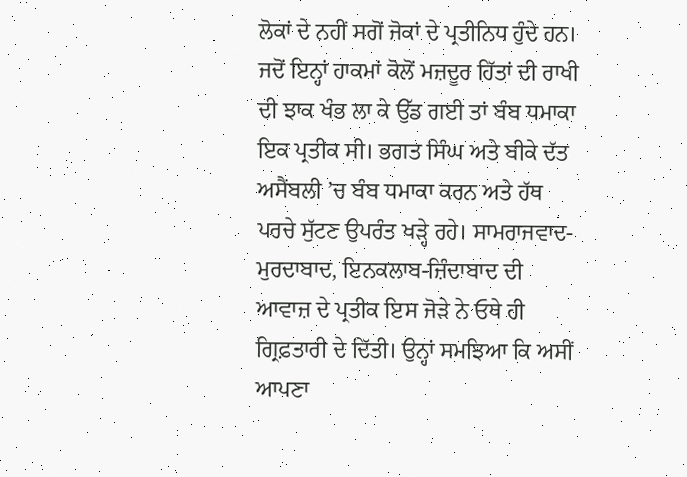ਲੋਕਾਂ ਦੇ ਨਹੀਂ ਸਗੋਂ ਜੋਕਾਂ ਦੇ ਪ੍ਰਤੀਨਿਧ ਹੁੰਦੇ ਹਨ। ਜਦੋਂ ਇਨ੍ਹਾਂ ਹਾਕਮਾਂ ਕੋਲੋਂ ਮਜ਼ਦੂਰ ਹਿੱਤਾਂ ਦੀ ਰਾਖੀ ਦੀ ਝਾਕ ਖੰਭ ਲਾ ਕੇ ਉੱਡ ਗਈ ਤਾਂ ਬੰਬ ਧਮਾਕਾ ਇਕ ਪ੍ਰਤੀਕ ਸੀ। ਭਗਤ ਸਿੰਘ ਅਤੇ ਬੀਕੇ ਦੱਤ ਅਸੈਂਬਲੀ ’ਚ ਬੰਬ ਧਮਾਕਾ ਕਰਨ ਅਤੇ ਹੱਥ ਪਰਚੇ ਸੁੱਟਣ ਉਪਰੰਤ ਖੜ੍ਹੇ ਰਹੇ। ਸਾਮਰਾਜਵਾਦ-ਮੁਰਦਾਬਾਦ, ਇਨਕਲਾਬ-ਜ਼ਿੰਦਾਬਾਦ ਦੀ ਆਵਾਜ਼ ਦੇ ਪ੍ਰਤੀਕ ਇਸ ਜੋੜੇ ਨੇ ਓਥੇ ਹੀ ਗ੍ਰਿਫ਼ਤਾਰੀ ਦੇ ਦਿੱਤੀ। ਉਨ੍ਹਾਂ ਸਮਝਿਆ ਕਿ ਅਸੀਂ ਆਪਣਾ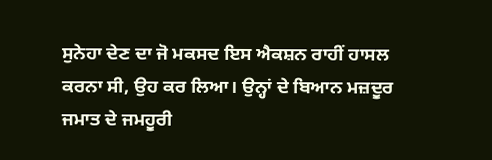ਸੁਨੇਹਾ ਦੇਣ ਦਾ ਜੋ ਮਕਸਦ ਇਸ ਐਕਸ਼ਨ ਰਾਹੀਂ ਹਾਸਲ ਕਰਨਾ ਸੀ, ਉਹ ਕਰ ਲਿਆ। ਉਨ੍ਹਾਂ ਦੇ ਬਿਆਨ ਮਜ਼ਦੂਰ ਜਮਾਤ ਦੇ ਜਮਹੂਰੀ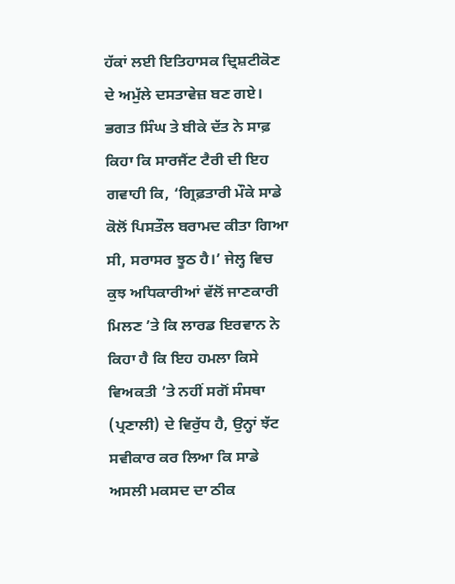ਹੱਕਾਂ ਲਈ ਇਤਿਹਾਸਕ ਦ੍ਰਿਸ਼ਟੀਕੋਣ ਦੇ ਅਮੁੱਲੇ ਦਸਤਾਵੇਜ਼ ਬਣ ਗਏ। ਭਗਤ ਸਿੰਘ ਤੇ ਬੀਕੇ ਦੱਤ ਨੇ ਸਾਫ਼ ਕਿਹਾ ਕਿ ਸਾਰਜੈਂਟ ਟੈਰੀ ਦੀ ਇਹ ਗਵਾਹੀ ਕਿ, ‘ਗ੍ਰਿਫ਼ਤਾਰੀ ਮੌਕੇ ਸਾਡੇ ਕੋਲੋਂ ਪਿਸਤੌਲ ਬਰਾਮਦ ਕੀਤਾ ਗਿਆ ਸੀ, ਸਰਾਸਰ ਝੂਠ ਹੈ।’ ਜੇਲ੍ਹ ਵਿਚ ਕੁਝ ਅਧਿਕਾਰੀਆਂ ਵੱਲੋਂ ਜਾਣਕਾਰੀ ਮਿਲਣ ’ਤੇ ਕਿ ਲਾਰਡ ਇਰਵਾਨ ਨੇ ਕਿਹਾ ਹੈ ਕਿ ਇਹ ਹਮਲਾ ਕਿਸੇ ਵਿਅਕਤੀ ’ਤੇ ਨਹੀਂ ਸਗੋਂ ਸੰਸਥਾ (ਪ੍ਰਣਾਲੀ) ਦੇ ਵਿਰੁੱਧ ਹੈ, ਉਨ੍ਹਾਂ ਝੱਟ ਸਵੀਕਾਰ ਕਰ ਲਿਆ ਕਿ ਸਾਡੇ ਅਸਲੀ ਮਕਸਦ ਦਾ ਠੀਕ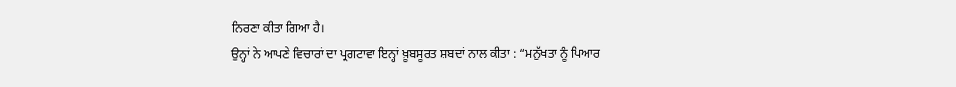ਨਿਰਣਾ ਕੀਤਾ ਗਿਆ ਹੈ।
ਉਨ੍ਹਾਂ ਨੇ ਆਪਣੇ ਵਿਚਾਰਾਂ ਦਾ ਪ੍ਰਗਟਾਵਾ ਇਨ੍ਹਾਂ ਖ਼ੂਬਸੂਰਤ ਸ਼ਬਦਾਂ ਨਾਲ ਕੀਤਾ : “ਮਨੁੱਖਤਾ ਨੂੰ ਪਿਆਰ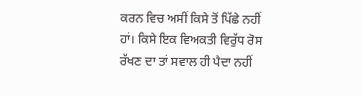ਕਰਨ ਵਿਚ ਅਸੀਂ ਕਿਸੇ ਤੋਂ ਪਿੱਛੇ ਨਹੀਂ ਹਾਂ। ਕਿਸੇ ਇਕ ਵਿਅਕਤੀ ਵਿਰੁੱਧ ਰੋਸ ਰੱਖਣ ਦਾ ਤਾਂ ਸਵਾਲ ਹੀ ਪੈਦਾ ਨਹੀਂ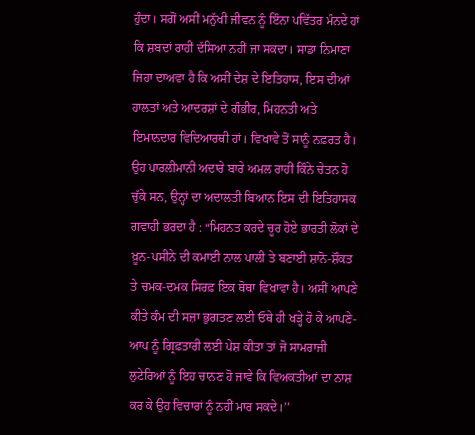ਹੁੰਦਾ। ਸਗੋਂ ਅਸੀਂ ਮਨੁੱਖੀ ਜੀਵਨ ਨੂੰ ਇੰਨਾ ਪਵਿੱਤਰ ਮੰਨਦੇ ਹਾਂ ਕਿ ਸ਼ਬਦਾਂ ਰਾਹੀਂ ਦੱਸਿਆ ਨਹੀਂ ਜਾ ਸਕਦਾ। ਸਾਡਾ ਨਿਮਾਣਾ ਜਿਹਾ ਦਾਅਵਾ ਹੈ ਕਿ ਅਸੀਂ ਦੇਸ਼ ਦੇ ਇਤਿਹਾਸ, ਇਸ ਦੀਆਂ ਹਾਲਤਾਂ ਅਤੇ ਆਦਰਸ਼ਾਂ ਦੇ ਗੰਭੀਰ, ਮਿਹਨਤੀ ਅਤੇ ਇਮਾਨਦਾਰ ਵਿਦਿਆਰਥੀ ਹਾਂ। ਵਿਖਾਵੇ ਤੋਂ ਸਾਨੂੰ ਨਫ਼ਰਤ ਹੈ। ਉਹ ਪਾਰਲੀਮਾਨੀ ਅਦਾਰੇ ਬਾਰੇ ਅਮਲ ਰਾਹੀਂ ਕਿੰਨੇ ਚੇਤਨ ਹੋ ਚੁੱਕੇ ਸਨ, ਉਨ੍ਹਾਂ ਦਾ ਅਦਾਲਤੀ ਬਿਆਨ ਇਸ ਦੀ ਇਤਿਹਾਸਕ ਗਵਾਹੀ ਭਰਦਾ ਹੈ : “ਮਿਹਨਤ ਕਰਦੇ ਚੂਰ ਹੋਏ ਭਾਰਤੀ ਲੋਕਾਂ ਦੇ ਖ਼ੂਨ-ਪਸੀਨੇ ਦੀ ਕਮਾਈ ਨਾਲ ਪਾਲੀ ਤੇ ਬਣਾਈ ਸ਼ਾਨੋ-ਸ਼ੌਕਤ ਤੇ ਚਮਕ-ਦਮਕ ਸਿਰਫ਼ ਇਕ ਥੋਥਾ ਵਿਖਾਵਾ ਹੈ। ਅਸੀਂ ਆਪਣੇ ਕੀਤੇ ਕੰਮ ਦੀ ਸਜ਼ਾ ਭੁਗਤਣ ਲਈ ਓਥੇ ਹੀ ਖੜ੍ਹੇ ਹੋ ਕੇ ਆਪਣੇ-ਆਪ ਨੂੰ ਗ੍ਰਿਫ਼ਤਾਰੀ ਲਈ ਪੇਸ਼ ਕੀਤਾ ਤਾਂ ਜੋ ਸਾਮਰਾਜੀ ਲੁਟੇਰਿਆਂ ਨੂੰ ਇਹ ਚਾਨਣ ਹੋ ਜਾਵੇ ਕਿ ਵਿਅਕਤੀਆਂ ਦਾ ਨਾਸ਼ ਕਰ ਕੇ ਉਹ ਵਿਚਾਰਾਂ ਨੂੰ ਨਹੀਂ ਮਾਰ ਸਕਦੇ।’’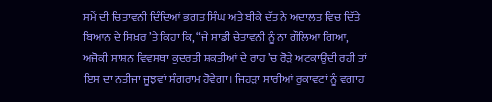ਸਮੇਂ ਦੀ ਚਿਤਾਵਨੀ ਦਿੰਦਿਆਂ ਭਗਤ ਸਿੰਘ ਅਤੇ ਬੀਕੇ ਦੱਤ ਨੇ ਅਦਾਲਤ ਵਿਚ ਦਿੱਤੇ ਬਿਆਨ ਦੇ ਸਿਖ਼ਰ ’ਤੇ ਕਿਹਾ ਕਿ, “ਜੇ ਸਾਡੀ ਚੇਤਾਵਨੀ ਨੂੰ ਨਾ ਗੌਲਿਆ ਗਿਆ, ਅਜੋਕੀ ਸਾਸ਼ਨ ਵਿਵਸਥਾ ਕੁਦਰਤੀ ਸ਼ਕਤੀਆਂ ਦੇ ਰਾਹ ’ਚ ਰੋੜੇ ਅਟਕਾਉਂਦੀ ਰਹੀ ਤਾਂ ਇਸ ਦਾ ਨਤੀਜਾ ਜੂਝਵਾਂ ਸੰਗਰਾਮ ਹੋਵੇਗਾ। ਜਿਹੜਾ ਸਾਰੀਆਂ ਰੁਕਾਵਟਾਂ ਨੂੰ ਵਗਾਹ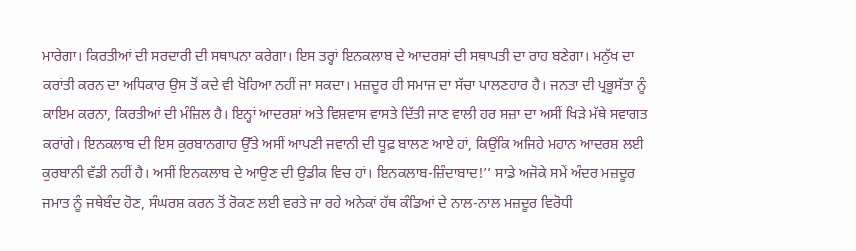ਮਾਰੇਗਾ। ਕਿਰਤੀਆਂ ਦੀ ਸਰਦਾਰੀ ਦੀ ਸਥਾਪਨਾ ਕਰੇਗਾ। ਇਸ ਤਰ੍ਹਾਂ ਇਨਕਲਾਬ ਦੇ ਆਦਰਸ਼ਾਂ ਦੀ ਸਥਾਪਤੀ ਦਾ ਰਾਹ ਬਣੇਗਾ। ਮਨੁੱਖ ਦਾ ਕਰਾਂਤੀ ਕਰਨ ਦਾ ਅਧਿਕਾਰ ਉਸ ਤੋਂ ਕਦੇ ਵੀ ਖੋਹਿਆ ਨਹੀਂ ਜਾ ਸਕਦਾ। ਮਜ਼ਦੂਰ ਹੀ ਸਮਾਜ ਦਾ ਸੱਚਾ ਪਾਲਣਹਾਰ ਹੈ। ਜਨਤਾ ਦੀ ਪ੍ਰਭੂਸੱਤਾ ਨੂੰ ਕਾਇਮ ਕਰਨਾ, ਕਿਰਤੀਆਂ ਦੀ ਮੰਜ਼ਿਲ ਹੈ। ਇਨ੍ਹਾਂ ਆਦਰਸ਼ਾਂ ਅਤੇ ਵਿਸ਼ਵਾਸ ਵਾਸਤੇ ਦਿੱਤੀ ਜਾਣ ਵਾਲੀ ਹਰ ਸਜ਼ਾ ਦਾ ਅਸੀਂ ਖਿੜੇ ਮੱਥੇ ਸਵਾਗਤ ਕਰਾਂਗੇ। ਇਨਕਲਾਬ ਦੀ ਇਸ ਕੁਰਬਾਨਗਾਹ ਉੱਤੇ ਅਸੀਂ ਆਪਣੀ ਜਵਾਨੀ ਦੀ ਧੂਫ਼ ਬਾਲਣ ਆਏ ਹਾਂ, ਕਿਉਂਕਿ ਅਜਿਹੇ ਮਹਾਨ ਆਦਰਸ਼ ਲਈ ਕੁਰਬਾਨੀ ਵੱਡੀ ਨਹੀਂ ਹੈ। ਅਸੀਂ ਇਨਕਲਾਬ ਦੇ ਆਉਣ ਦੀ ਉਡੀਕ ਵਿਚ ਹਾਂ। ਇਨਕਲਾਬ-ਜ਼ਿੰਦਾਬਾਦ!’’ ਸਾਡੇ ਅਜੋਕੇ ਸਮੇਂ ਅੰਦਰ ਮਜ਼ਦੂਰ ਜਮਾਤ ਨੂੰ ਜਥੇਬੰਦ ਹੋਣ, ਸੰਘਰਸ਼ ਕਰਨ ਤੋਂ ਰੋਕਣ ਲਈ ਵਰਤੇ ਜਾ ਰਹੇ ਅਨੇਕਾਂ ਹੱਥ ਕੰਡਿਆਂ ਦੇ ਨਾਲ-ਨਾਲ ਮਜ਼ਦੂਰ ਵਿਰੋਧੀ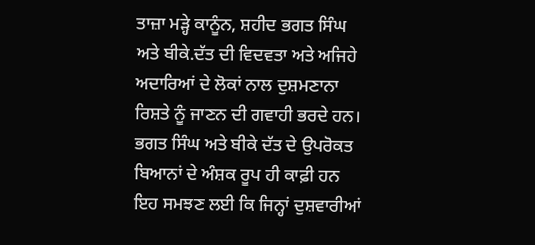ਤਾਜ਼ਾ ਮੜ੍ਹੇ ਕਾਨੂੰਨ, ਸ਼ਹੀਦ ਭਗਤ ਸਿੰਘ ਅਤੇ ਬੀਕੇ.ਦੱਤ ਦੀ ਵਿਦਵਤਾ ਅਤੇ ਅਜਿਹੇ ਅਦਾਰਿਆਂ ਦੇ ਲੋਕਾਂ ਨਾਲ ਦੁਸ਼ਮਣਾਨਾ ਰਿਸ਼ਤੇ ਨੂੰ ਜਾਣਨ ਦੀ ਗਵਾਹੀ ਭਰਦੇ ਹਨ।
ਭਗਤ ਸਿੰਘ ਅਤੇ ਬੀਕੇ ਦੱਤ ਦੇ ਉਪਰੋਕਤ ਬਿਆਨਾਂ ਦੇ ਅੰਸ਼ਕ ਰੂਪ ਹੀ ਕਾਫ਼ੀ ਹਨ ਇਹ ਸਮਝਣ ਲਈ ਕਿ ਜਿਨ੍ਹਾਂ ਦੁਸ਼ਵਾਰੀਆਂ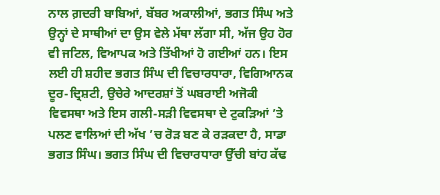ਨਾਲ ਗ਼ਦਰੀ ਬਾਬਿਆਂ, ਬੱਬਰ ਅਕਾਲੀਆਂ, ਭਗਤ ਸਿੰਘ ਅਤੇ ਉਨ੍ਹਾਂ ਦੇ ਸਾਥੀਆਂ ਦਾ ਉਸ ਵੇਲੇ ਮੱਥਾ ਲੱਗਾ ਸੀ, ਅੱਜ ਉਹ ਹੋਰ ਵੀ ਜਟਿਲ, ਵਿਆਪਕ ਅਤੇ ਤਿੱਖੀਆਂ ਹੋ ਗਈਆਂ ਹਨ। ਇਸ ਲਈ ਹੀ ਸ਼ਹੀਦ ਭਗਤ ਸਿੰਘ ਦੀ ਵਿਚਾਰਧਾਰਾ, ਵਿਗਿਆਨਕ ਦੂਰ-ਦ੍ਰਿਸ਼ਟੀ, ਉਚੇਰੇ ਆਦਰਸ਼ਾਂ ਤੋਂ ਘਬਰਾਈ ਅਜੋਕੀ ਵਿਵਸਥਾ ਅਤੇ ਇਸ ਗਲੀ-ਸੜੀ ਵਿਵਸਥਾ ਦੇ ਟੁਕੜਿਆਂ ’ਤੇ ਪਲਣ ਵਾਲਿਆਂ ਦੀ ਅੱਖ ’ਚ ਰੋੜ ਬਣ ਕੇ ਰੜਕਦਾ ਹੈ, ਸਾਡਾ ਭਗਤ ਸਿੰਘ। ਭਗਤ ਸਿੰਘ ਦੀ ਵਿਚਾਰਧਾਰਾ ਉੱਚੀ ਬਾਂਹ ਕੱਢ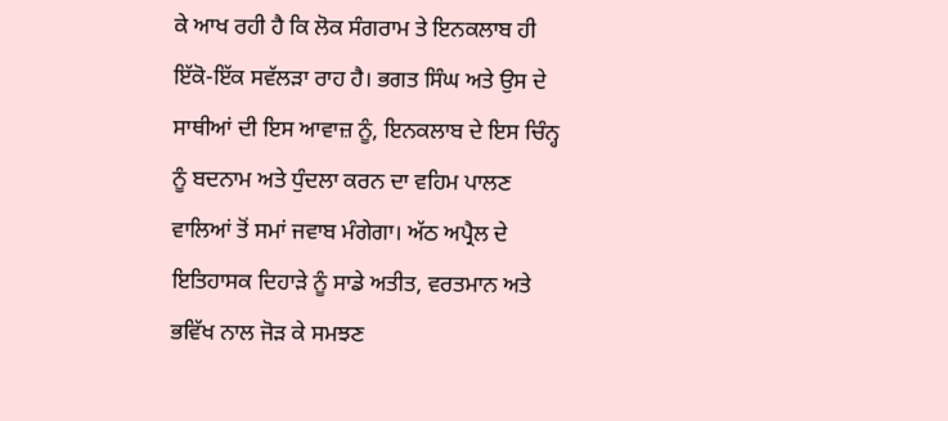ਕੇ ਆਖ ਰਹੀ ਹੈ ਕਿ ਲੋਕ ਸੰਗਰਾਮ ਤੇ ਇਨਕਲਾਬ ਹੀ ਇੱਕੋ-ਇੱਕ ਸਵੱਲੜਾ ਰਾਹ ਹੈ। ਭਗਤ ਸਿੰਘ ਅਤੇ ਉਸ ਦੇ ਸਾਥੀਆਂ ਦੀ ਇਸ ਆਵਾਜ਼ ਨੂੰ, ਇਨਕਲਾਬ ਦੇ ਇਸ ਚਿੰਨ੍ਹ ਨੂੰ ਬਦਨਾਮ ਅਤੇ ਧੁੰਦਲਾ ਕਰਨ ਦਾ ਵਹਿਮ ਪਾਲਣ ਵਾਲਿਆਂ ਤੋਂ ਸਮਾਂ ਜਵਾਬ ਮੰਗੇਗਾ। ਅੱਠ ਅਪ੍ਰੈਲ ਦੇ ਇਤਿਹਾਸਕ ਦਿਹਾੜੇ ਨੂੰ ਸਾਡੇ ਅਤੀਤ, ਵਰਤਮਾਨ ਅਤੇ ਭਵਿੱਖ ਨਾਲ ਜੋੜ ਕੇ ਸਮਝਣ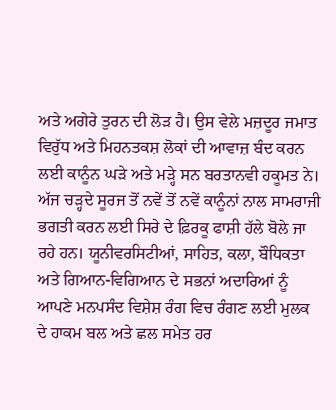ਅਤੇ ਅਗੇਰੇ ਤੁਰਨ ਦੀ ਲੋੜ ਹੈ। ਉਸ ਵੇਲੇ ਮਜ਼ਦੂਰ ਜਮਾਤ ਵਿਰੁੱਧ ਅਤੇ ਮਿਹਨਤਕਸ਼ ਲੋਕਾਂ ਦੀ ਆਵਾਜ਼ ਬੰਦ ਕਰਨ ਲਈ ਕਾਨੂੰਨ ਘੜੇ ਅਤੇ ਮੜ੍ਹੇ ਸਨ ਬਰਤਾਨਵੀ ਹਕੂਮਤ ਨੇ। ਅੱਜ ਚੜ੍ਹਦੇ ਸੂਰਜ ਤੋਂ ਨਵੇਂ ਤੋਂ ਨਵੇਂ ਕਾਨੂੰਨਾਂ ਨਾਲ ਸਾਮਰਾਜੀ ਭਗਤੀ ਕਰਨ ਲਈ ਸਿਰੇ ਦੇ ਫ਼ਿਰਕੂ ਫਾਸ਼ੀ ਹੱਲੇ ਬੋਲੇ ਜਾ ਰਹੇ ਹਨ। ਯੂਨੀਵਰਸਿਟੀਆਂ, ਸਾਹਿਤ, ਕਲਾ, ਬੌਧਿਕਤਾ ਅਤੇ ਗਿਆਨ-ਵਿਗਿਆਨ ਦੇ ਸਭਨਾਂ ਅਦਾਰਿਆਂ ਨੂੰ ਆਪਣੇ ਮਨਪਸੰਦ ਵਿਸ਼ੇਸ਼ ਰੰਗ ਵਿਚ ਰੰਗਣ ਲਈ ਮੁਲਕ ਦੇ ਹਾਕਮ ਬਲ ਅਤੇ ਛਲ ਸਮੇਤ ਹਰ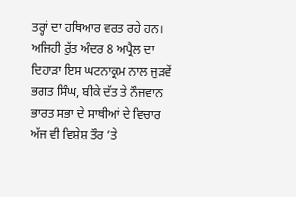ਤਰ੍ਹਾਂ ਦਾ ਹਥਿਆਰ ਵਰਤ ਰਹੇ ਹਨ। ਅਜਿਹੀ ਰੁੱਤ ਅੰਦਰ 8 ਅਪ੍ਰੈਲ ਦਾ ਦਿਹਾੜਾ ਇਸ ਘਟਨਾਕ੍ਰਮ ਨਾਲ ਜੁੜਵੇਂ ਭਗਤ ਸਿੰਘ, ਬੀਕੇ ਦੱਤ ਤੇ ਨੌਜਵਾਨ ਭਾਰਤ ਸਭਾ ਦੇ ਸਾਥੀਆਂ ਦੇ ਵਿਚਾਰ ਅੱਜ ਵੀ ਵਿਸ਼ੇਸ਼ ਤੌਰ ’ਤੇ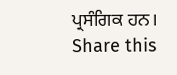ਪ੍ਰਸੰਗਿਕ ਹਨ।
Share this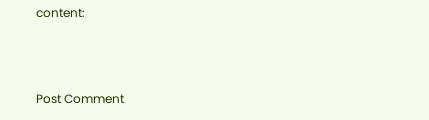content:



Post Comment